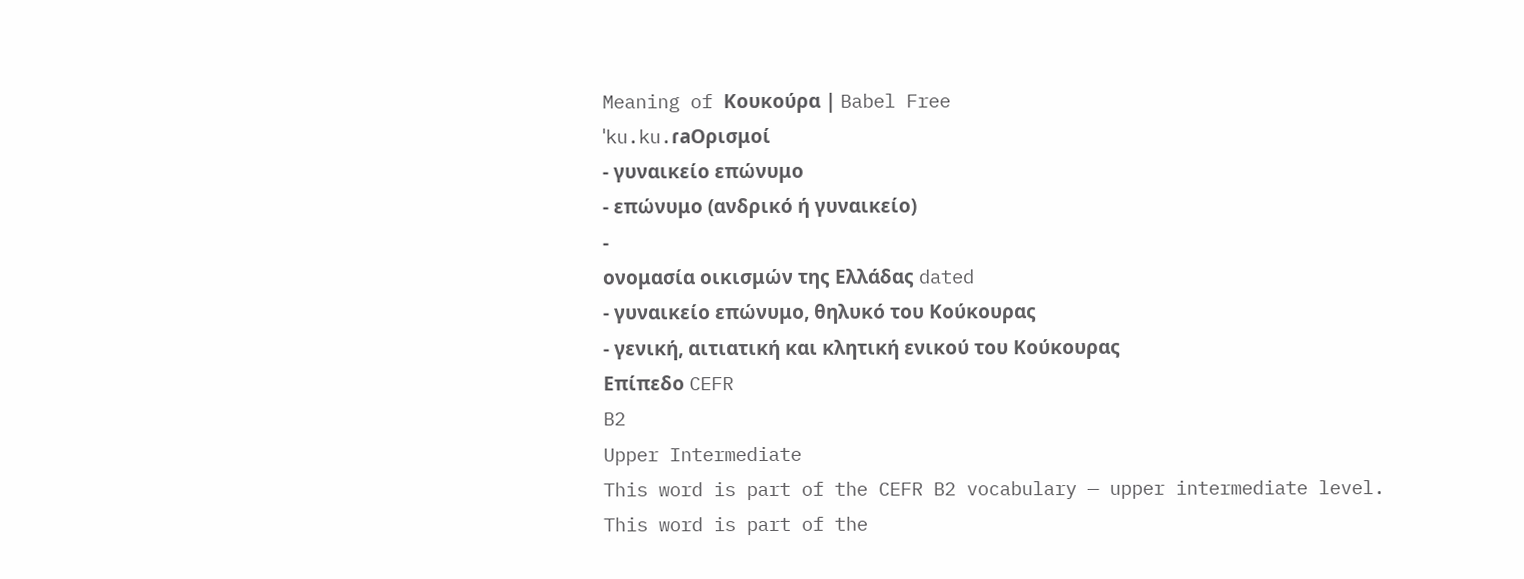Meaning of Κουκούρα | Babel Free
ˈku.ku.ɾaΟρισμοί
- γυναικείο επώνυμο
- επώνυμο (ανδρικό ή γυναικείο)
-
ονομασία οικισμών της Ελλάδας dated
- γυναικείο επώνυμο, θηλυκό του Κούκουρας
- γενική, αιτιατική και κλητική ενικού του Κούκουρας
Επίπεδο CEFR
B2
Upper Intermediate
This word is part of the CEFR B2 vocabulary — upper intermediate level.
This word is part of the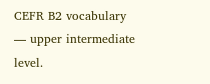CEFR B2 vocabulary — upper intermediate level.